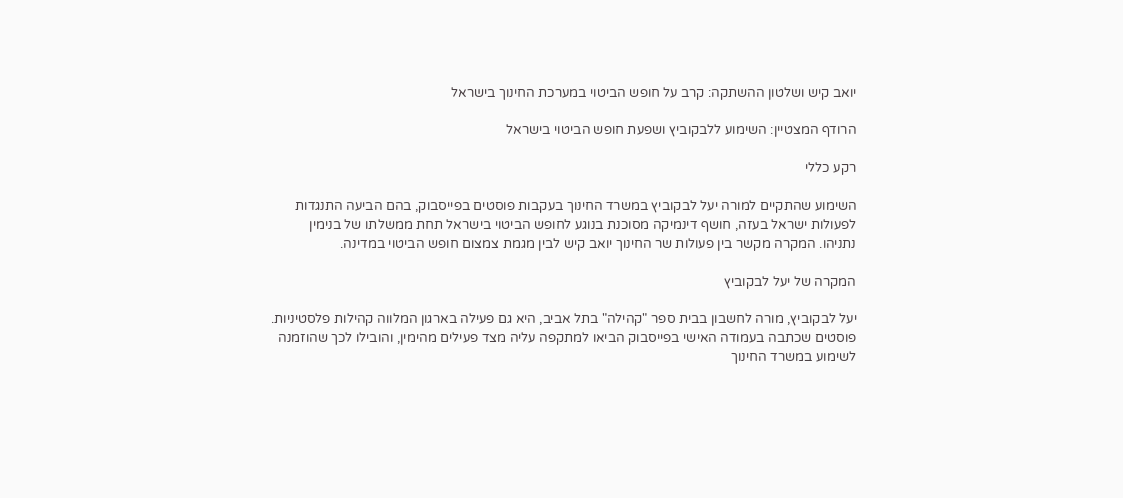יואב קיש ושלטון ההשתקה: קרב על חופש הביטוי במערכת החינוך בישראל

הרודף המצטיין: השימוע ללבקוביץ ושפעת חופש הביטוי בישראל

רקע כללי

השימוע שהתקיים למורה יעל לבקוביץ במשרד החינוך בעקבות פוסטים בפייסבוק, בהם הביעה התנגדות לפעולות ישראל בעזה, חושף דינמיקה מסוכנת בנוגע לחופש הביטוי בישראל תחת ממשלתו של בנימין נתניהו. המקרה מקשר בין פעולות שר החינוך יואב קיש לבין מגמת צמצום חופש הביטוי במדינה.

המקרה של יעל לבקוביץ

יעל לבקוביץ, מורה לחשבון בבית ספר "קהילה" בתל אביב, היא גם פעילה בארגון המלווה קהילות פלסטיניות. פוסטים שכתבה בעמודה האישי בפייסבוק הביאו למתקפה עליה מצד פעילים מהימין, והובילו לכך שהוזמנה לשימוע במשרד החינוך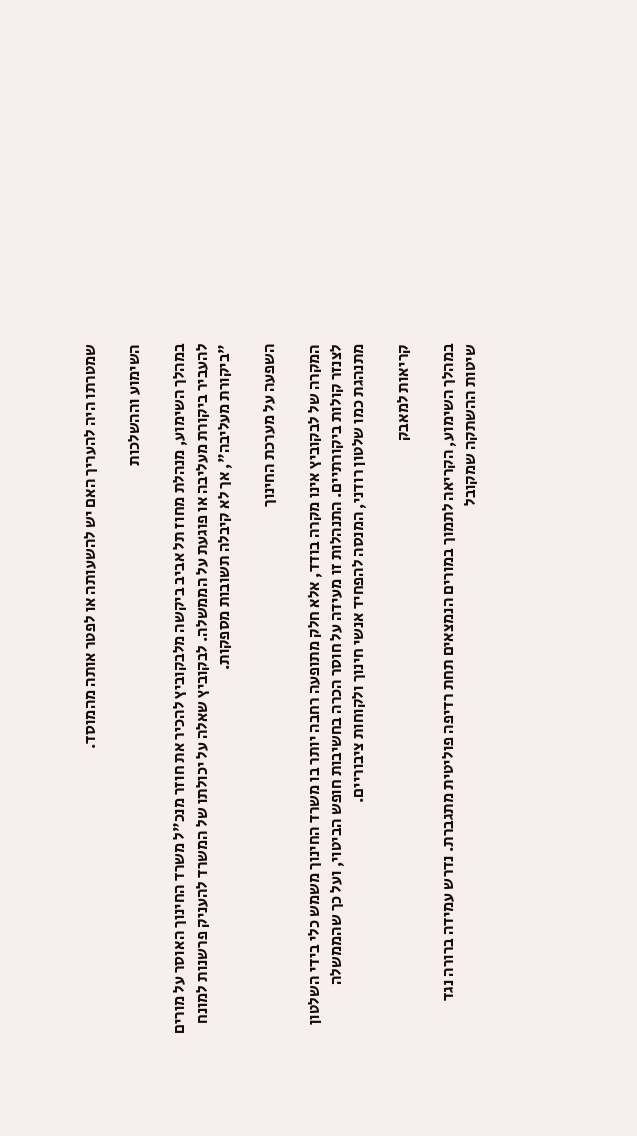שמטרתו היה להעריך האם יש להשעותה או לפטר אותה מהמוסד.

השימוע וההשלכות

במהלך השימוע, מנהלת מחוז תל אביב ביקשה מלבקוביץ להכיר את חוזר מנכ"ל משרד החינוך האוסר על מורים להעביר ביקורת מעליבה או פוגעת על הממשלה. לבקוביץ שאלה על יכולתו של המשרד להעניק פרשנות למונח "ביקורת מעליבה", אך לא קיבלה תשובות מספקות.

השפעה על מערכת החינוך

המקרה של לבקוביץ אינו מקרה בודד, אלא חלק מתופעה רחבה יותר בו משרד החינוך משמש כלי בידי השלטון לצנזר קולות ביקורתיים. התנהלות זו מעידה על חוסר הכרה בחשיבות חופש הביטוי, ועל כך שהממשלה מתנהגת כמו שלטון רודני, המנסה להפחיד אנשי חינוך ולקוחות ציבוריים.

קריאות למאבק

במהלך השימוע, הקריאה לתמוך במורים הנמצאים תחת רדיפה פוליטית מתגברת. נדרש עמידה ברורה נגד שיטות ההשתקה שמקובל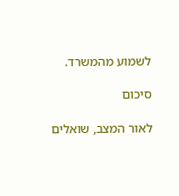לשמוע מהמשרד.

סיכום

לאור המצב, שואלים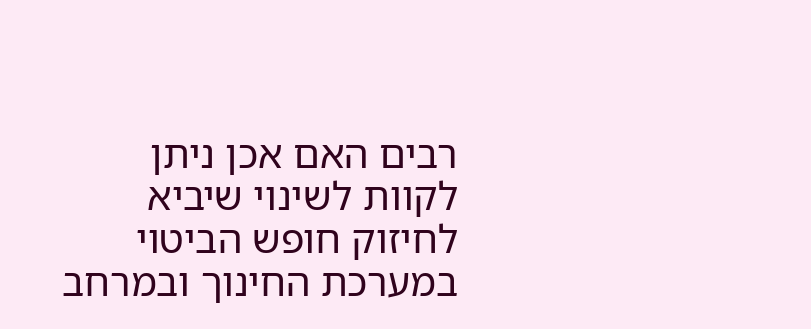רבים האם אכן ניתן לקוות לשינוי שיביא לחיזוק חופש הביטוי במערכת החינוך ובמרחב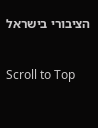הציבורי בישראל

Scroll to Top